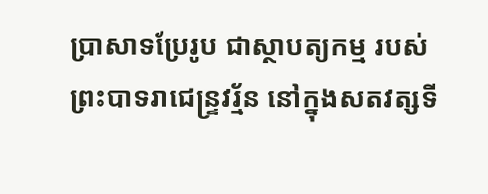ប្រាសាទប្រែរូប ជាស្ថាបត្យកម្ម របស់ព្រះបាទរាជេន្ទ្រវរ្ម័ន នៅក្នុងសតវត្សទី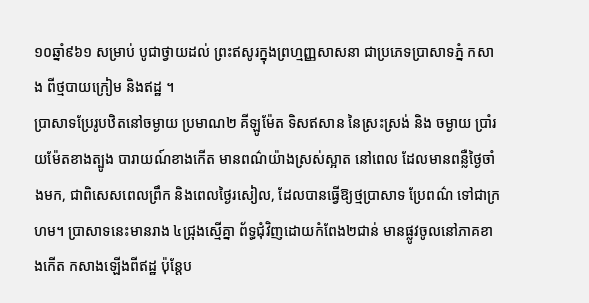១០ឆ្នាំ៩៦១ សម្រាប់ បូជាថ្វាយដល់ ព្រះឥសូរក្នុងព្រហ្មញ្ញសាសនា ជាប្រភេទប្រាសាទភ្នំ កសាង ពីថ្មបាយក្រៀម និងឥដ្ឋ ។
ប្រាសាទប្រែរូបឋិតនៅចម្ងាយ ប្រមាណ២ គីឡូម៉ែត ទិសឥសាន នៃស្រះស្រង់ និង ចម្ងាយ ប្រាំរយម៉ែតខាងត្បូង បារាយណ៍ខាងកើត មានពណ៌យ៉ាងស្រស់ស្អាត នៅពេល ដែលមានពន្លឺថ្ងៃចាំងមក, ជាពិសេសពេលព្រឹក និងពេលថ្ងៃរសៀល, ដែលបានធ្វើឱ្យថ្មប្រាសាទ ប្រែពណ៌ ទៅជាក្រហម។ ប្រាសាទនេះមានរាង ៤ជ្រុងស្មើគ្នា ព័ទ្ធជុំវិញដោយកំពែង២ជាន់ មានផ្លូវចូលនៅភាគខាងកើត កសាងឡើងពីឥដ្ឋ ប៉ុន្តែប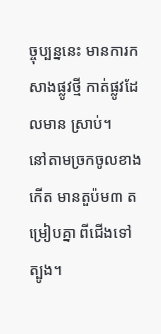ច្ចុប្បន្ននេះ មានការកសាងផ្លូវថ្មី កាត់ផ្លូវដែលមាន ស្រាប់។
នៅតាមច្រកចូលខាងកើត មានតួប៉ម៣ តម្រៀបគ្នា ពីជើងទៅត្បូង។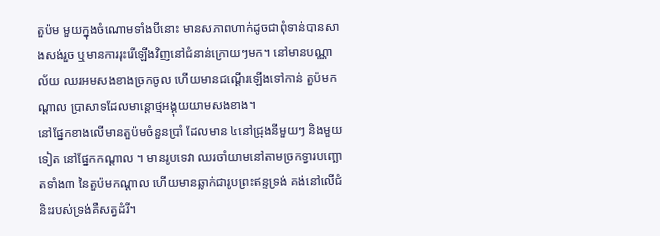តួប៉ម មួយក្នុងចំណោមទាំងបីនោះ មានសភាពហាក់ដូចជាពុំទាន់បានសាងសង់រួច ឬមានការរុះរើឡើងវិញនៅជំនាន់ក្រោយៗមក។ នៅមានបណ្ណាល័យ ឈរអមសងខាងច្រកចូល ហើយមានជណ្ដើរឡើងទៅកាន់ តួប៉មកណ្ដាល ប្រាសាទដែលមាន្តោថ្មអង្គុយយាមសងខាង។
នៅផ្នែកខាងលើមានតួប៉មចំនួនប្រាំ ដែលមាន ៤នៅជ្រុងនីមួយៗ និងមួយទៀត នៅផ្នែកកណ្ដាល ។ មានរូបទេវា ឈរចាំយាមនៅតាមច្រកទ្វារបញ្ឆោតទាំង៣ នៃតួប៉មកណ្ដាល ហើយមានឆ្លាក់ជារូបព្រះឥន្ទទ្រង់ គង់នៅលើជំនិះរបស់ទ្រង់គឺសត្វដំរី។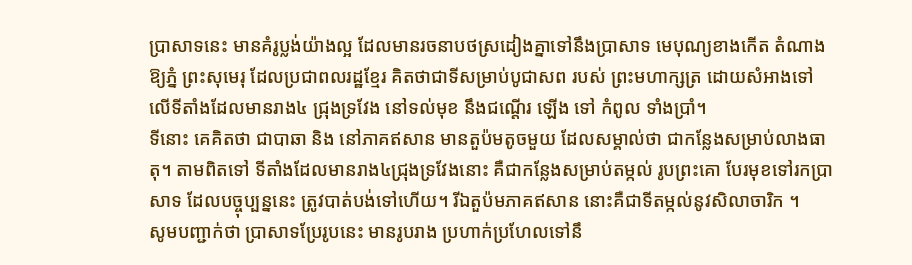ប្រាសាទនេះ មានគំរូប្លង់យ៉ាងល្អ ដែលមានរចនាបថស្រដៀងគ្នាទៅនឹងប្រាសាទ មេបុណ្យខាងកើត តំណាងឱ្យភ្នំ ព្រះសុមេរុ ដែលប្រជាពលរដ្ឋខ្មែរ គិតថាជាទីសម្រាប់បូជាសព របស់ ព្រះមហាក្សត្រ ដោយសំអាងទៅលើទីតាំងដែលមានរាង៤ ជ្រុងទ្រវែង នៅទល់មុខ នឹងជណ្ដើរ ឡើង ទៅ កំពូល ទាំងប្រាំ។
ទីនោះ គេគិតថា ជាបាឆា និង នៅភាគឥសាន មានតួប៉មតូចមួយ ដែលសម្គាល់ថា ជាកន្លែងសម្រាប់លាងធាតុ។ តាមពិតទៅ ទីតាំងដែលមានរាង៤ជ្រុងទ្រវែងនោះ គឺជាកន្លែងសម្រាប់តម្កល់ រូបព្រះគោ បែរមុខទៅរកប្រាសាទ ដែលបច្ចុប្បន្ននេះ ត្រូវបាត់បង់ទៅហើយ។ រីឯតួប៉មភាគឥសាន នោះគឺជាទីតម្កល់នូវសិលាចារិក ។
សូមបញ្ជាក់ថា ប្រាសាទប្រែរូបនេះ មានរូបរាង ប្រហាក់ប្រហែលទៅនឹ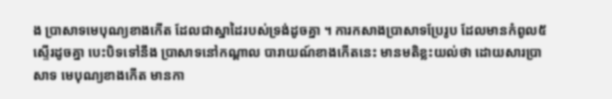ង ប្រាសាទមេបុណ្យខាងកើត ដែលជាស្នាដៃរបស់ទ្រង់ដូចគ្នា ។ ការកសាងប្រាសាទប្រែរូប ដែលមានកំពូល៥ ស្ទើរដូចគ្នា បេះបិទទៅនឹង ប្រាសាទនៅកណ្តាល បារាយណ៍ខាងកើតនេះ មានមតិខ្លះយល់ថា ដោយសារប្រាសាទ មេបុណ្យខាងកើត មានកា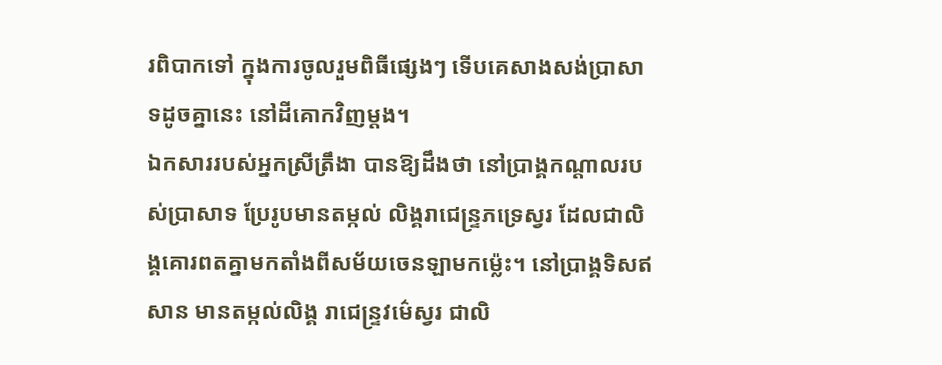រពិបាកទៅ ក្នុងការចូលរួមពិធីផ្សេងៗ ទើបគេសាងសង់ប្រាសាទដូចគ្នានេះ នៅដីគោកវិញម្តង។
ឯកសាររបស់អ្នកស្រីត្រឹងា បានឱ្យដឹងថា នៅប្រាង្គកណ្តាលរបស់ប្រាសាទ ប្រែរូបមានតម្កល់ លិង្គរាជេន្ទ្រភទ្រេស្វរ ដែលជាលិង្គគោរពតគ្នាមកតាំងពីសម័យចេនឡាមកម្ល៉េះ។ នៅប្រាង្គទិសឥសាន មានតម្កល់លិង្គ រាជេន្ទ្រវម៌េស្វរ ជាលិ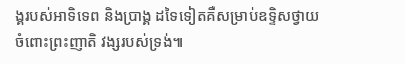ង្គរបស់អាទិទេព និងប្រាង្គ ដទៃទៀតគឺសម្រាប់ឧទ្ទិសថ្វាយ ចំពោះព្រះញាតិ វង្សរបស់ទ្រង់៕